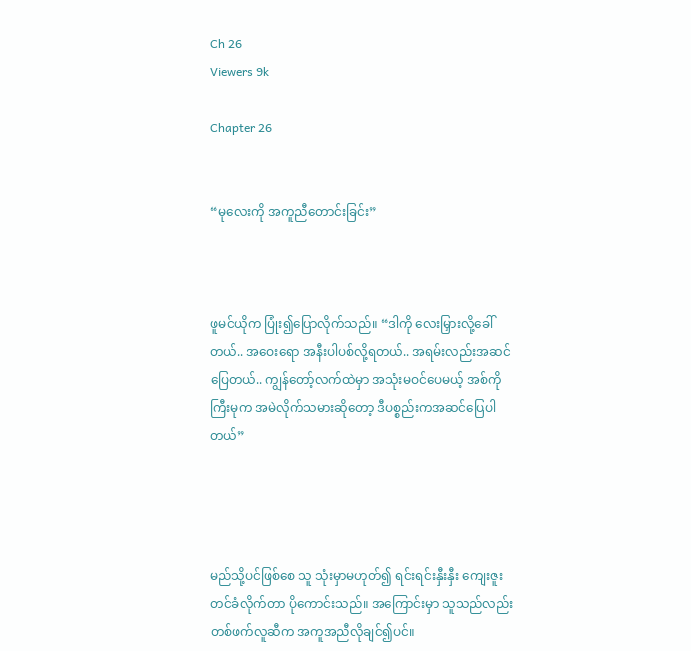Ch 26
Viewers 9k

Chapter 26


“မုလေးကို အကူညီတောင်းခြင်း”



ဖူမင်ယိုက ပြုံး၍ပြောလိုက်သည်။ “ဒါကို လေးမြှားလို့ခေါ်တယ်.. အဝေးရော အနီးပါပစ်လို့ရတယ်.. အရမ်းလည်းအဆင်ပြေတယ်.. ကျွန်တော့်လက်ထဲမှာ အသုံးမဝင်ပေမယ့် အစ်ကိုကြီးမုက အမဲလိုက်သမားဆိုတော့ ဒီပစ္စည်းကအဆင်ပြေပါတယ်”




မည်သို့ပင်ဖြစ်စေ သူ သုံးမှာမဟုတ်၍ ရင်းရင်းနှီးနှီး ကျေးဇူးတင်ခံလိုက်တာ ပိုကောင်းသည်။ အကြောင်းမှာ သူသည်လည်း တစ်ဖက်လူဆီက အကူအညီလိုချင်၍ပင်။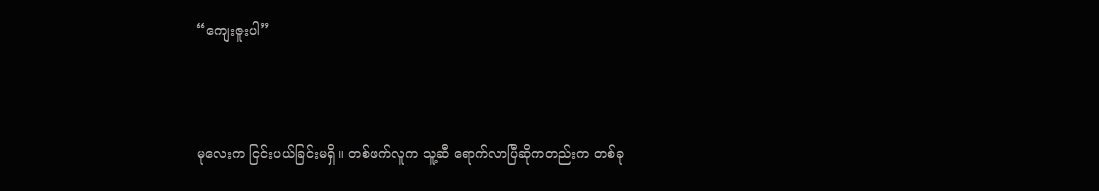“ကျေးဇူးပါ”



မုလေးက ငြင်းပယ်ခြင်းမရှိ။ တစ်ဖက်လူက သူ့ဆီ ရောက်လာပြီဆိုကတည်းက တစ်ခု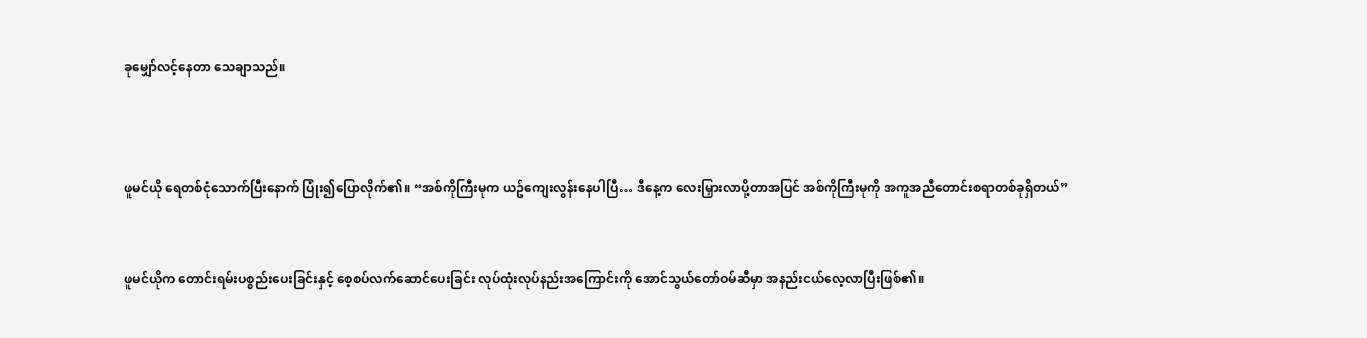ခုမျှော်လင့်နေတာ သေချာသည်။



ဖူမင်ယို ရေတစ်ငုံသောက်ပြီးနောက် ပြုံး၍ပြောလိုက်၏။ “အစ်ကိုကြီးမုက ယဥ်ကျေးလွန်းနေပါပြီ… ဒီနေ့က လေးမြှားလာပို့တာအပြင် အစ်ကိုကြီးမုကို အကူအညီတောင်းစရာတစ်ခုရှိတယ်”


ဖူမင်ယိုက တောင်းရမ်းပစ္စည်းပေးခြင်းနှင့် စေ့စပ်လက်ဆောင်ပေးခြင်း လုပ်ထုံးလုပ်နည်းအကြောင်းကို အောင်သွယ်တော်ဝမ်ဆီမှာ အနည်းငယ်လေ့လာပြီးဖြစ်၏။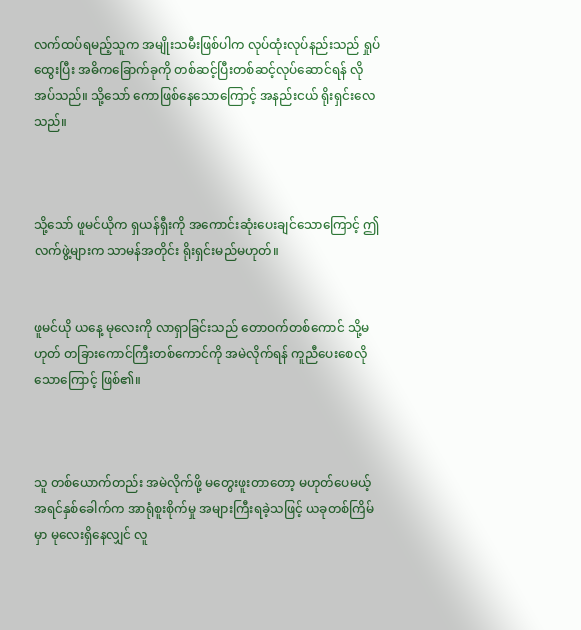လက်ထပ်ရမည့်သူက အမျိုးသမီးဖြစ်ပါက လုပ်ထုံးလုပ်နည်းသည် ရှုပ်ထွေးပြီး အဓိကခြောက်ခုကို တစ်ဆင့်ပြီးတစ်ဆင့်လုပ်ဆောင်ရန် လိုအပ်သည်။ သို့သော် ကောဖြစ်နေသောကြောင့် အနည်းငယ် ရိုးရှင်းလေသည်။



သို့သော် ဖူမင်ယိုက ရှယန်ရှီးကို အကောင်းဆုံးပေးချင်သောကြောင့် ဤလက်ဖွဲ့များက သာမန်အတိုင်း ရိုးရှင်းမည်မဟုတ်။


ဖူမင်ယို ယနေ့ မုလေးကို လာရှာခြင်းသည် တောဝက်တစ်ကောင် သို့မဟုတ် တခြားကောင်ကြီးတစ်ကောင်ကို အမဲလိုက်ရန် ကူညီပေးစေလိုသောကြောင့် ဖြစ်၏။



သူ တစ်ယောက်တည်း အမဲလိုက်ဖို့ မတွေးဖူးတာတော့ မဟုတ်ပေမယ့် အရင်နှစ်ခေါက်က အာရုံစူးစိုက်မှု အများကြီးရခဲ့သဖြင့် ယခုတစ်ကြိမ်မှာ မုလေးရှိနေလျှင် လူ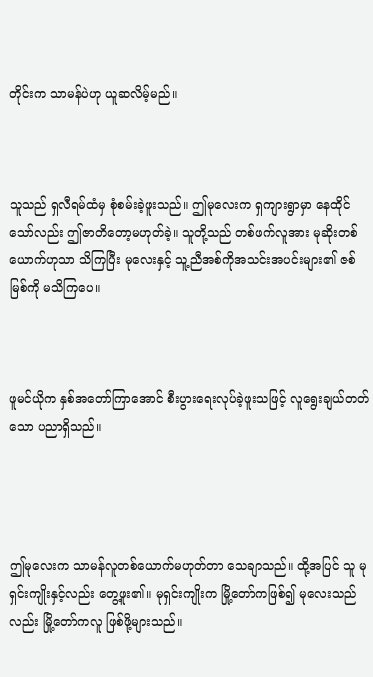တိုင်းက သာမန်ပဲဟု ယူဆလိမ့်မည်။



သူသည် ရှလီရမ်ထံမှ စုံစမ်းခဲ့ဖူးသည်။ ဤမုလေးက ရှကျားရွာမှာ နေထိုင်သော်လည်း ဤဇာတိတော့မဟုတ်ခဲ့။ သူတို့သည် တစ်ဖက်လူအား မုဆိုးတစ်ယောက်ဟုသာ သိကြပြီး မုလေးနှင့် သူ့ညီအစ်ကိုအသင်းအပင်းများ၏ ဇစ်မြစ်ကို မသိကြပေ။



ဖူမင်ယိုက နှစ်အတော်ကြာအောင် စီးပွားရေးလုပ်ခဲ့ဖူးသဖြင့် လူရွေးချယ်တတ်သော ပညာရှိသည်။




ဤမုလေးက သာမန်လူတစ်ယောက်မဟုတ်တာ သေချာသည်။ ထို့အပြင် သူ မုရှင်းကျိုးနှင့်လည်း တွေ့ဖူး၏။ မုရှင်းကျိုးက မြို့တော်ကဖြစ်၍ မုလေးသည်လည်း မြို့တော်ကလူ ဖြစ်ဖို့များသည်။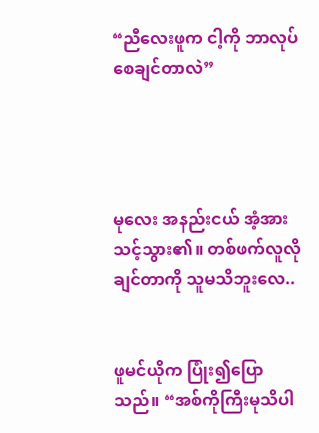“ညီလေးဖူက ငါ့ကို ဘာလုပ်စေချင်တာလဲ”




မုလေး အနည်းငယ် အံ့အားသင့်သွား၏။ တစ်ဖက်လူလိုချင်တာကို သူမသိဘူးလေ..


ဖူမင်ယိုက ပြုံး၍ပြောသည်။ “အစ်ကိုကြီးမုသိပါ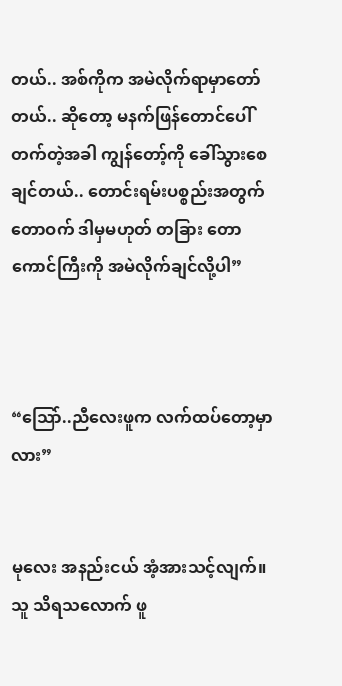တယ်.. အစ်ကိုက အမဲလိုက်ရာမှာတော်တယ်.. ဆိုတော့ မနက်ဖြန်တောင်ပေါ်တက်တဲ့အခါ ကျွန်တော့်ကို ခေါ်သွားစေချင်တယ်.. တောင်းရမ်းပစ္စည်းအတွက် တောဝက် ဒါမှမဟုတ် တခြား တောကောင်ကြီးကို အမဲလိုက်ချင်လို့ပါ”



“သြော်..ညီလေးဖူက လက်ထပ်တော့မှာလား”


မုလေး အနည်းငယ် အံ့အားသင့်လျက်။ သူ သိရသလောက် ဖူ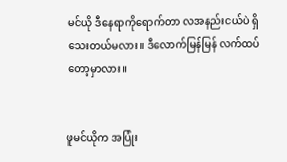မင်ယို ဒီနေရာကိုရောက်တာ လအနည်းငယ်ပဲ ရှိသေးတယ်မလား။ ဒီလောက်မြန်မြန် လက်ထပ်တော့မှာလား။


ဖူမင်ယိုက အပြုံး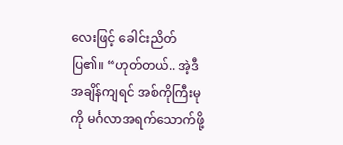လေးဖြင့် ခေါင်းညိတ်ပြ၏။ “ဟုတ်တယ်.. အဲ့ဒီအချိန်ကျရင် အစ်ကိုကြီးမုကို မင်္ဂလာအရက်သောက်ဖို့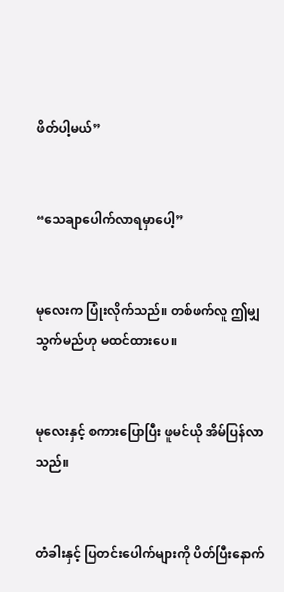ဖိတ်ပါ့မယ်”


“သေချာပေါက်လာရမှာပေါ့”


မုလေးက ပြုံးလိုက်သည်။ တစ်ဖက်လူ ဤမျှသွက်မည်ဟု မထင်ထားပေ။


မုလေးနှင့် စကားပြောပြီး ဖူမင်ယို အိမ်ပြန်လာသည်။


တံခါးနှင့် ပြတင်းပေါက်များကို ပိတ်ပြီးနောက်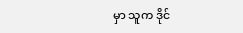မှာ သူက ဒိုင်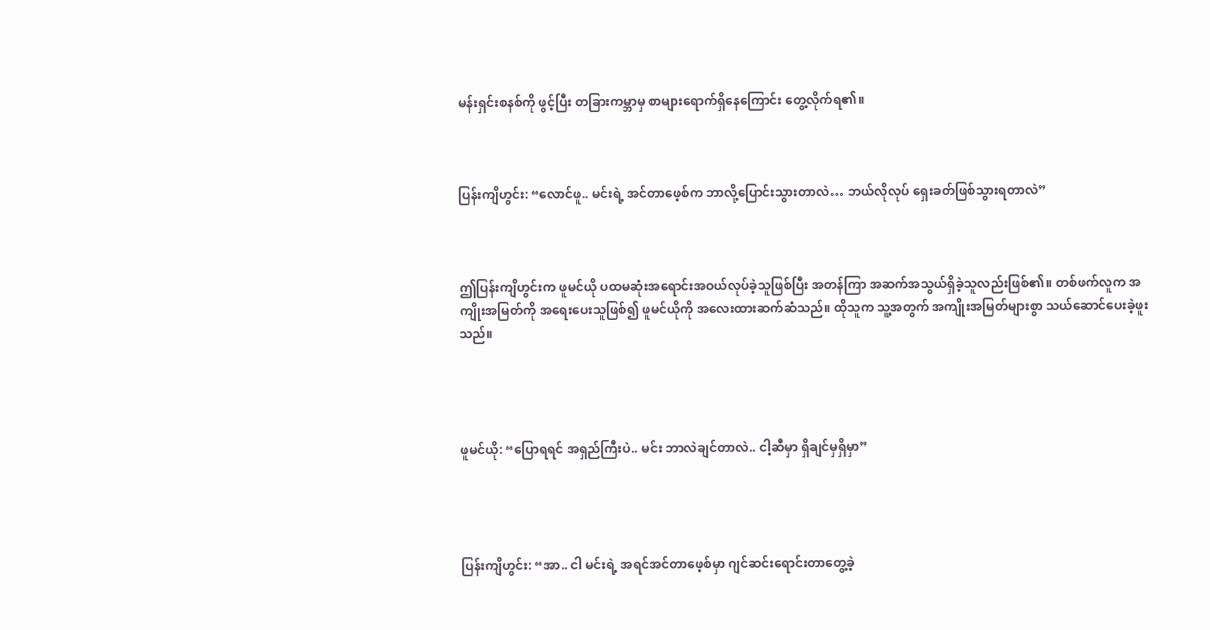မန်းရှင်းစနစ်ကို ဖွင့်ပြီး တခြားကမ္ဘာမှ စာများရောက်ရှိနေကြောင်း တွေ့လိုက်ရ၏။



ပြန်းကျိဟွင်း: “လောင်ဖူ.. မင်းရဲ့ အင်တာဖေ့စ်က ဘာလို့ပြောင်းသွားတာလဲ… ဘယ်လိုလုပ် ရှေးခတ်ဖြစ်သွားရတာလဲ”



ဤပြန်းကျိဟွင်းက ဖူမင်ယို ပထမဆုံးအရောင်းအဝယ်လုပ်ခဲ့သူဖြစ်ပြီး အတန်ကြာ အဆက်အသွယ်ရှိခဲ့သူလည်းဖြစ်၏။ တစ်ဖက်လူက အကျိုးအမြတ်ကို အရေးပေးသူဖြစ်၍ ဖူမင်ယိုကို အလေးထားဆက်ဆံသည်။ ထိုသူက သူ့အတွက် အကျိုးအမြတ်များစွာ သယ်ဆောင်ပေးခဲ့ဖူးသည်။




ဖူမင်ယို: “ပြောရရင် အရှည်ကြီးပဲ.. မင်း ဘာလဲချင်တာလဲ.. ငါ့ဆီမှာ ရှိချင်မှရှိမှာ”




ပြန်းကျိဟွင်း: “အာ.. ငါ မင်းရဲ့ အရင်အင်တာဖေ့စ်မှာ ဂျင်ဆင်းရောင်းတာတွေ့ခဲ့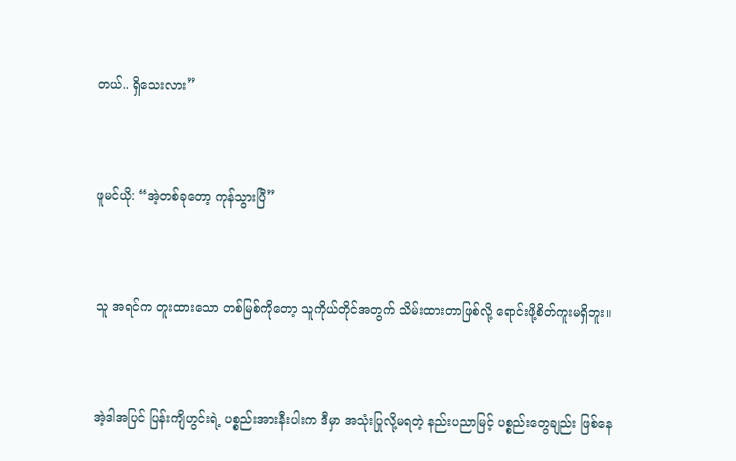တယ်.. ရှိသေးလား”



ဖူမင်ယို: “အဲ့တစ်ခုတော့ ကုန်သွားပြီ”



သူ အရင်က တူးထားသော တစ်မြစ်ကိုတော့ သူကိုယ်တိုင်အတွက် သိမ်းထားတာဖြစ်လို့ ရောင်းဖို့စိတ်ကူးမရှိဘူး။



အဲ့ဒါအပြင် ပြန်းကျိဟွင်းရဲ့ ပစ္စည်းအားနီးပါးက ဒီမှာ အသုံးပြုလို့မရတဲ့ နည်းပညာမြင့် ပစ္စည်းတွေချည်း ဖြစ်နေ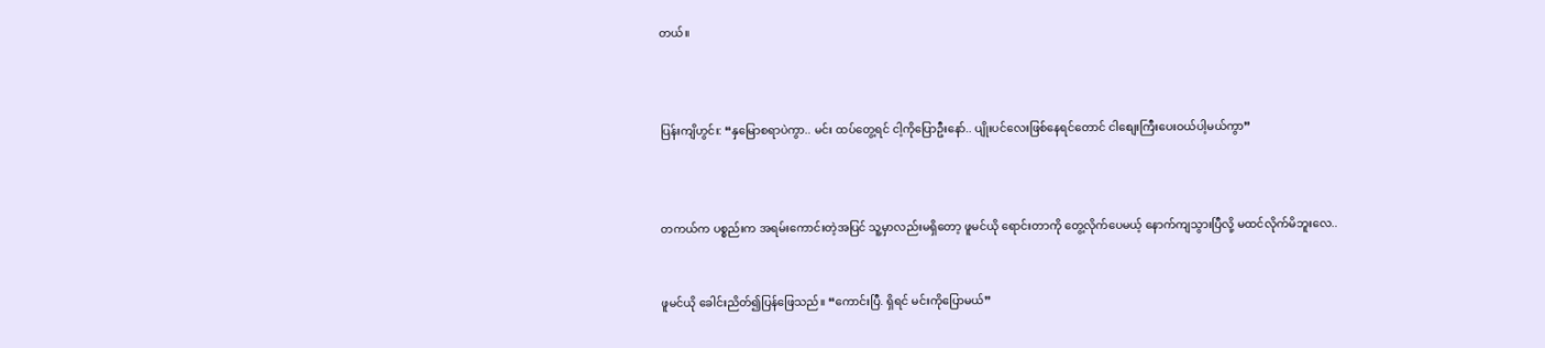တယ်။



ပြန်းကျိဟွင်း: “နှမြောစရာပဲကွာ.. မင်း ထပ်တွေ့ရင် ငါ့ကိုပြောဦးနော်.. ပျိုးပင်လေးဖြစ်နေရင်တောင် ငါစျေးကြီးပေးဝယ်ပါ့မယ်ကွာ”



တကယ်က ပစ္စည်းက အရမ်းကောင်းတဲ့အပြင် သူ့မှာလည်းမရှိတော့ ဖူမင်ယို ရောင်းတာကို တွေ့လိုက်ပေမယ့် နောက်ကျသွားပြီလို့ မထင်လိုက်မိဘူးလေ..


ဖူမင်ယို ခေါင်းညိတ်၍ပြန်ဖြေသည်။ “ကောင်းပြီ. ရှိရင် မင်းကိုပြောမယ်”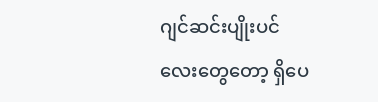ဂျင်ဆင်းပျိုးပင်လေးတွေတော့ ရှိပေ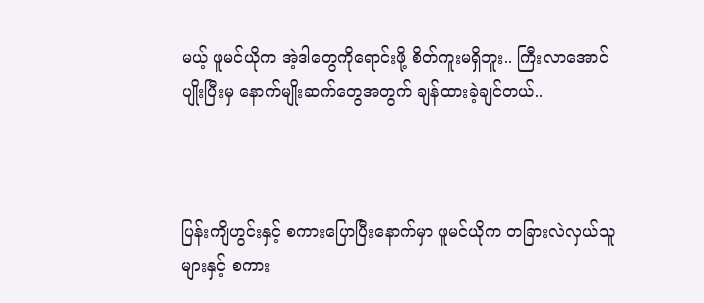မယ့် ဖူမင်ယိုက အဲ့ဒါတွေကိုရောင်းဖို့ စိတ်ကူးမရှိဘူး.. ကြီးလာအောင် ပျိုးပြီးမှ နောက်မျိုးဆက်တွေအတွက် ချန်ထားခဲ့ချင်တယ်..



ပြန်းကျိဟွင်းနှင့် စကားပြောပြီးနောက်မှာ ဖူမင်ယိုက တခြားလဲလှယ်သူများနှင့် စကား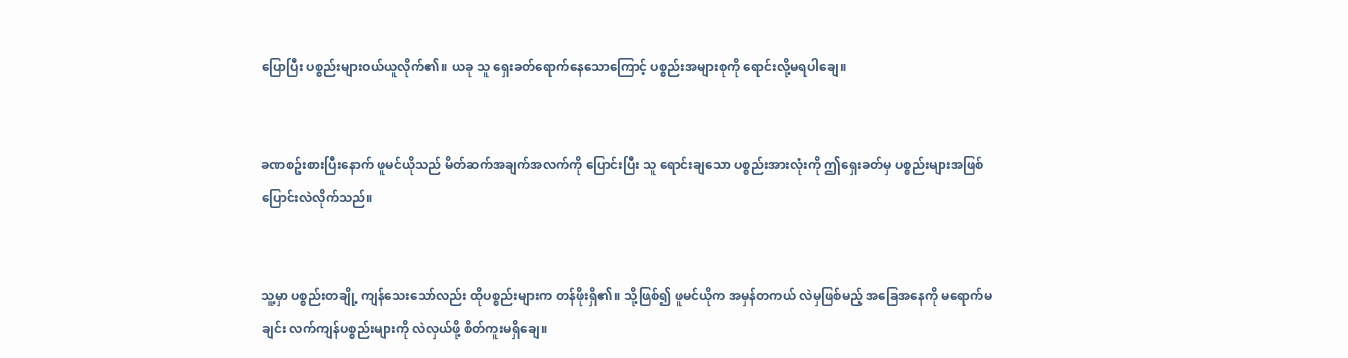ပြောပြီး ပစ္စည်းများဝယ်ယူလိုက်၏။ ယခု သူ ရှေးခတ်ရောက်နေသောကြောင့် ပစ္စည်းအများစုကို ရောင်းလို့မရပါချေ။


ခဏစဥ်းစားပြီးနောက် ဖူမင်ယိုသည် မိတ်ဆက်အချက်အလက်ကို ပြောင်းပြီး သူ ရောင်းချသော ပစ္စည်းအားလုံးကို ဤရှေးခတ်မှ ပစ္စည်းများအဖြစ် ပြောင်းလဲလိုက်သည်။


သူ့မှာ ပစ္စည်းတချို့ ကျန်သေးသော်လည်း ထိုပစ္စည်းများက တန်ဖိုးရှိ၏။ သို့ဖြစ်၍ ဖူမင်ယိုက အမှန်တကယ် လဲမှဖြစ်မည့် အခြေအနေကို မရောက်မချင်း လက်ကျန်ပစ္စည်းများကို လဲလှယ်ဖို့ စိတ်ကူးမရှိချေ။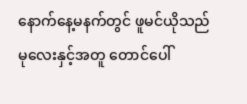နောက်နေ့မနက်တွင် ဖူမင်ယိုသည် မုလေးနှင့်အတူ တောင်ပေါ်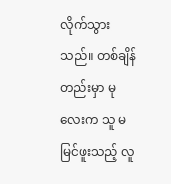လိုက်သွားသည်။ တစ်ချိန်တည်းမှာ မုလေးက သူ မမြင်ဖူးသည့် လူ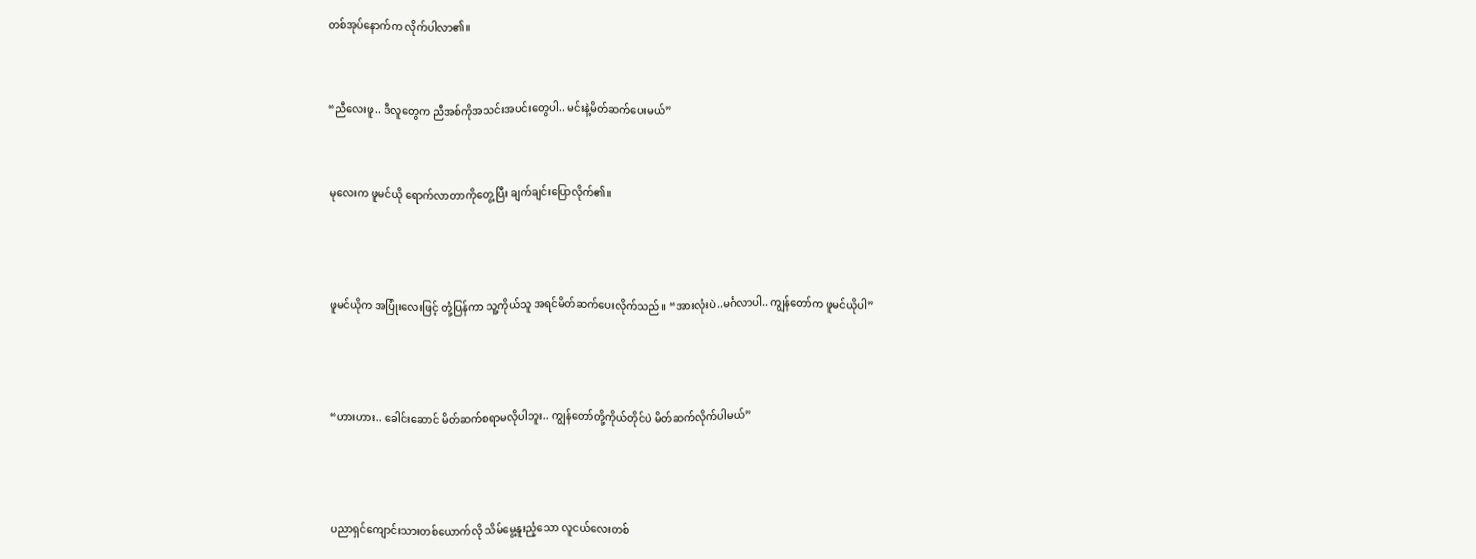တစ်အုပ်နောက်က လိုက်ပါလာ၏။


“ညီလေးဖူ.. ဒီလူတွေက ညီအစ်ကိုအသင်းအပင်းတွေပါ.. မင်းနဲ့မိတ်ဆက်ပေးမယ်”


မုလေးက ဖူမင်ယို ရောက်လာတာကိုတွေ့ပြီး ချက်ချင်းပြောလိုက်၏။



ဖူမင်ယိုက အပြုံးလေးဖြင့် တုံ့ပြန်ကာ သူ့ကိုယ်သူ အရင်မိတ်ဆက်ပေးလိုက်သည်။ “အားလုံးပဲ..မင်္ဂလာပါ.. ကျွန်တော်က ဖူမင်ယိုပါ”



“ဟားဟား.. ခေါင်းဆောင် မိတ်ဆက်စရာမလိုပါဘူး.. ကျွန်တော်တို့ကိုယ်တိုင်ပဲ မိတ်ဆက်လိုက်ပါမယ်”



ပညာရှင်ကျောင်းသားတစ်ယောက်လို သိမ်မွေ့နူးညံ့သော လူငယ်လေးတစ်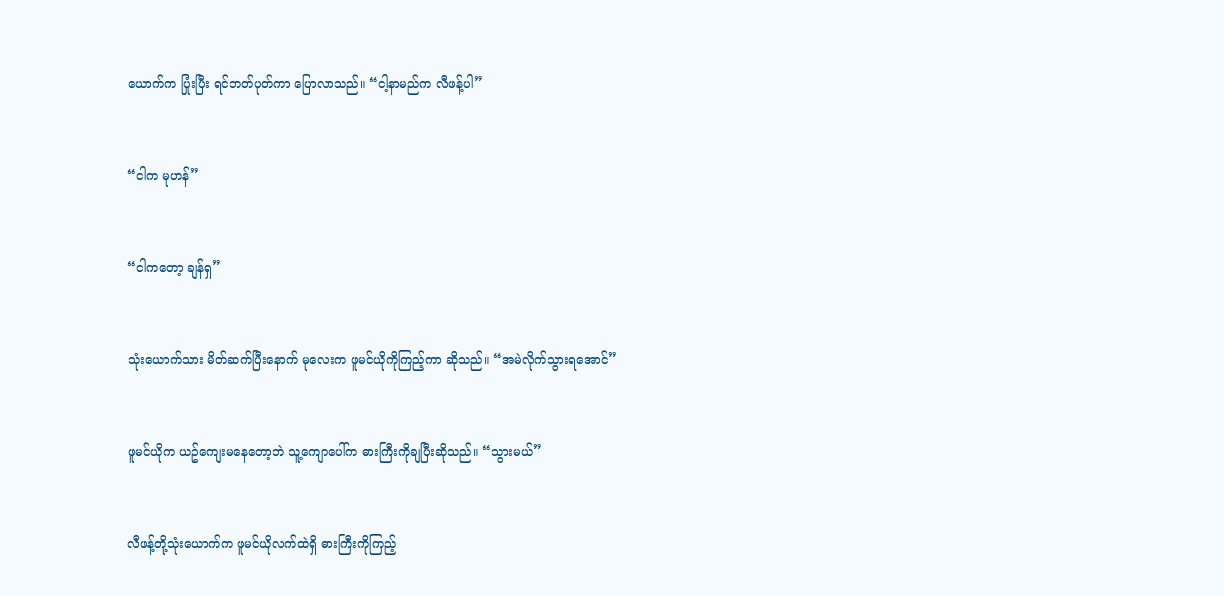ယောက်က ပြုံးပြီး ရင်ဘတ်ပုတ်ကာ ပြောလာသည်။ “ငါ့နာမည်က လီဖန့်ပါ”



“ငါက မုဟန်”



“ငါကတော့ ချန်ရှ”



သုံးယောက်သား မိတ်ဆက်ပြီးနောက် မုလေးက ဖူမင်ယိုကိုကြည့်ကာ ဆိုသည်။ “အမဲလိုက်သွားရအောင်”



ဖူမင်ယိုက ယဥ်ကျေးမနေတော့ဘဲ သူ့ကျောပေါ်က ဓားကြီးကိုချပြီးဆိုသည်။ “သွားမယ်”



လီဖန့်တို့သုံးယောက်က ဖူမင်ယိုလက်ထဲရှိ ဓားကြီးကိုကြည့်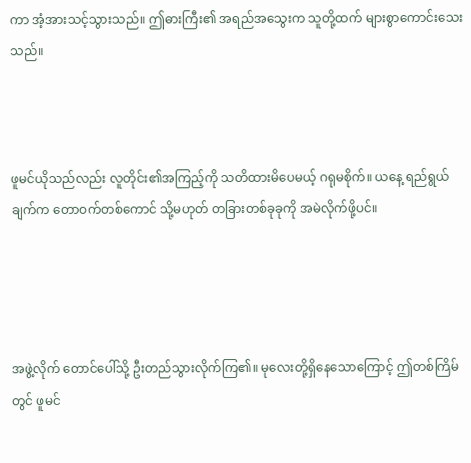ကာ အံ့အားသင့်သွားသည်။ ဤဓားကြီး၏ အရည်အသွေးက သူတို့ထက် များစွာကောင်းသေးသည်။



ဖူမင်ယိုသည်လည်း လူတိုင်း၏အကြည့်ကို သတိထားမိပေမယ့် ဂရုမစိုက်။ ယနေ့ ရည်ရွယ်ချက်က တောဝက်တစ်ကောင် သို့မဟုတ် တခြားတစ်ခုခုကို အမဲလိုက်ဖို့ပင်။




အဖွဲ့လိုက် တောင်ပေါ်သို့ ဦးတည်သွားလိုက်ကြ၏။ မုလေးတို့ရှိနေသောကြောင့် ဤတစ်ကြိမ်တွင် ဖူမင်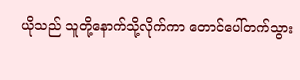ယိုသည် သူတို့နောက်သို့လိုက်ကာ တောင်ပေါ်တက်သွား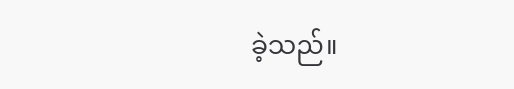ခဲ့သည်။